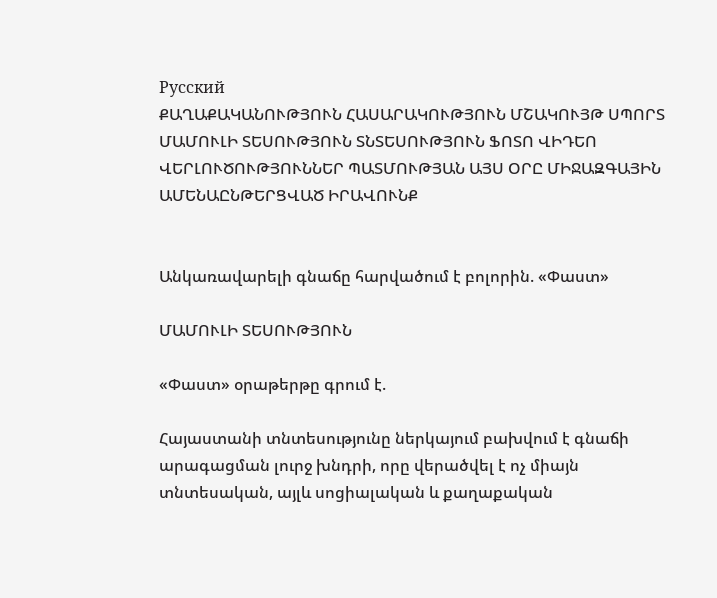Русский
ՔԱՂԱՔԱԿԱՆՈՒԹՅՈՒՆ ՀԱՍԱՐԱԿՈՒԹՅՈՒՆ ՄՇԱԿՈՒՅԹ ՍՊՈՐՏ ՄԱՄՈՒԼԻ ՏԵՍՈՒԹՅՈՒՆ ՏՆՏԵՍՈՒԹՅՈՒՆ ՖՈՏՈ ՎԻԴԵՈ ՎԵՐԼՈՒԾՈՒԹՅՈՒՆՆԵՐ ՊԱՏՄՈՒԹՅԱՆ ԱՅՍ ՕՐԸ ՄԻՋԱԶԳԱՅԻՆ ԱՄԵՆԱԸՆԹԵՐՑՎԱԾ ԻՐԱՎՈՒՆՔ


Անկառավարելի գնաճը հարվածում է բոլորին. «Փաստ»

ՄԱՄՈՒԼԻ ՏԵՍՈՒԹՅՈՒՆ

«Փաստ» օրաթերթը գրում է.

Հայաստանի տնտեսությունը ներկայում բախվում է գնաճի արագացման լուրջ խնդրի, որը վերածվել է ոչ միայն տնտեսական, այլև սոցիալական և քաղաքական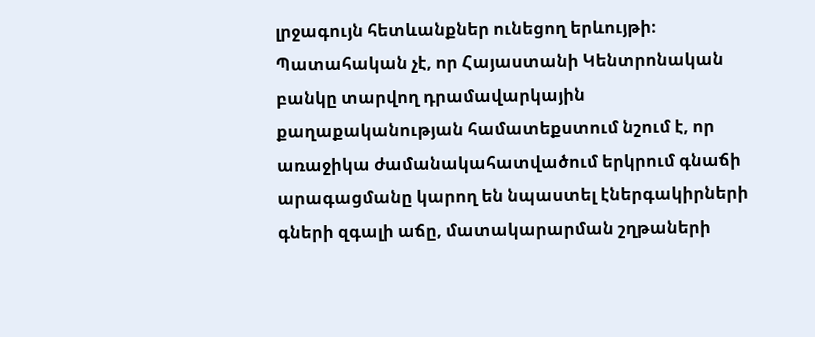լրջագույն հետևանքներ ունեցող երևույթի։ Պատահական չէ, որ Հայաստանի Կենտրոնական բանկը տարվող դրամավարկային քաղաքականության համատեքստում նշում է, որ առաջիկա ժամանակահատվածում երկրում գնաճի արագացմանը կարող են նպաստել էներգակիրների գների զգալի աճը, մատակարարման շղթաների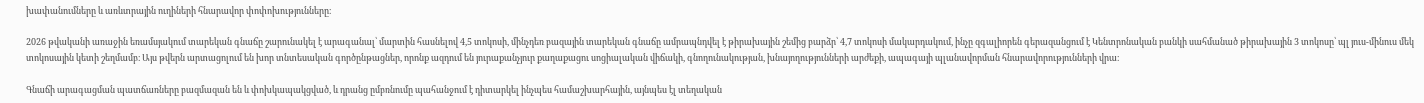խափանումները և առևտրային ուղիների հնարավոր փոփոխությունները։

2026 թվականի առաջին եռամսյակում տարեկան գնաճը շարունակել է արագանալ՝ մարտին հասնելով 4,5 տոկոսի, մինչդեռ բազային տարեկան գնաճը ամրապնդվել է թիրախային շեմից բարձր՝ 4,7 տոկոսի մակարդակում, ինչը զգալիորեն գերազանցում է Կենտրոնական բանկի սահմանած թիրախային 3 տոկոսը՝ պլ յուս-մինուս մեկ տոկոսային կետի շեղմամբ։ Այս թվերն արտացոլում են խոր տնտեսական գործընթացներ, որոնք ազդում են յուրաքանչյուր քաղաքացու սոցիալական վիճակի, գնողունակության, խնայողությունների արժեքի, ապագայի պլանավորման հնարավորությունների վրա։

Գնաճի արագացման պատճառները բազմազան են և փոխկապակցված, և դրանց ըմբռնումը պահանջում է դիտարկել ինչպես համաշխարհային, այնպես էլ տեղական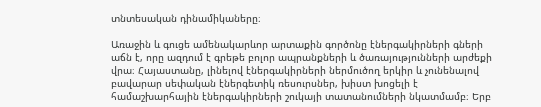տնտեսական դինամիկաները։

Առաջին և գուցե ամենակարևոր արտաքին գործոնը էներգակիրների գների աճն է, որը ազդում է գրեթե բոլոր ապրանքների և ծառայությունների արժեքի վրա։ Հայաստանը, լինելով էներգակիրների ներմուծող երկիր և չունենալով բավարար սեփական էներգետիկ ռեսուրսներ, խիստ խոցելի է համաշխարհային էներգակիրների շուկայի տատանումների նկատմամբ։ Երբ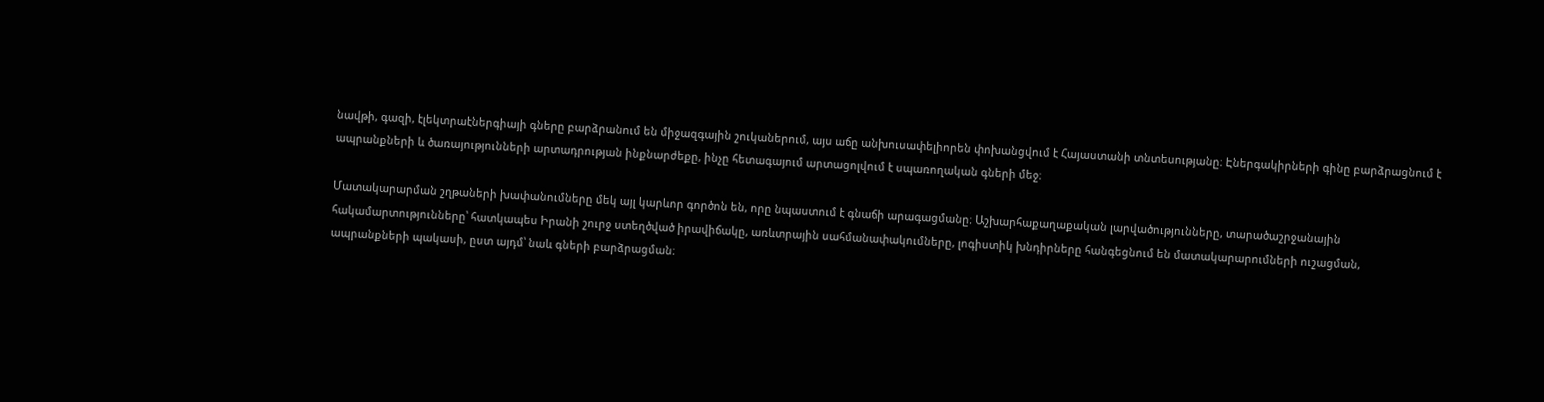նավթի, գազի, էլեկտրաէներգիայի գները բարձրանում են միջազգային շուկաներում, այս աճը անխուսափելիորեն փոխանցվում է Հայաստանի տնտեսությանը։ Էներգակիրների գինը բարձրացնում է ապրանքների և ծառայությունների արտադրության ինքնարժեքը, ինչը հետագայում արտացոլվում է սպառողական գների մեջ։

Մատակարարման շղթաների խափանումները մեկ այլ կարևոր գործոն են, որը նպաստում է գնաճի արագացմանը։ Աշխարհաքաղաքական լարվածությունները, տարածաշրջանային հակամարտությունները՝ հատկապես Իրանի շուրջ ստեղծված իրավիճակը, առևտրային սահմանափակումները, լոգիստիկ խնդիրները հանգեցնում են մատակարարումների ուշացման, ապրանքների պակասի, ըստ այդմ՝ նաև գների բարձրացման։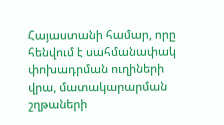Հայաստանի համար, որը հենվում է սահմանափակ փոխադրման ուղիների վրա, մատակարարման շղթաների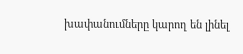խափանումները կարող են լինել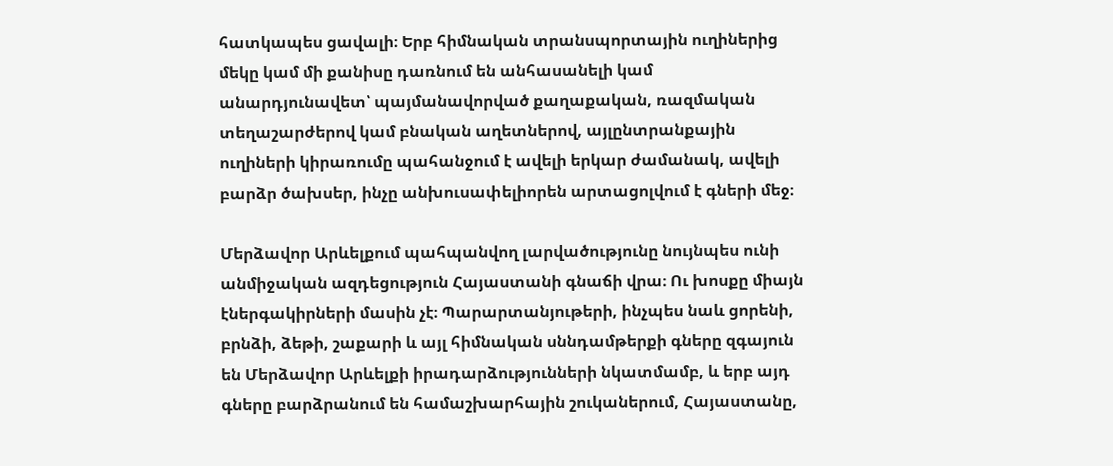հատկապես ցավալի։ Երբ հիմնական տրանսպորտային ուղիներից մեկը կամ մի քանիսը դառնում են անհասանելի կամ անարդյունավետ՝ պայմանավորված քաղաքական, ռազմական տեղաշարժերով կամ բնական աղետներով, այլընտրանքային ուղիների կիրառումը պահանջում է ավելի երկար ժամանակ, ավելի բարձր ծախսեր, ինչը անխուսափելիորեն արտացոլվում է գների մեջ։

Մերձավոր Արևելքում պահպանվող լարվածությունը նույնպես ունի անմիջական ազդեցություն Հայաստանի գնաճի վրա։ Ու խոսքը միայն էներգակիրների մասին չէ։ Պարարտանյութերի, ինչպես նաև ցորենի, բրնձի, ձեթի, շաքարի և այլ հիմնական սննդամթերքի գները զգայուն են Մերձավոր Արևելքի իրադարձությունների նկատմամբ, և երբ այդ գները բարձրանում են համաշխարհային շուկաներում, Հայաստանը,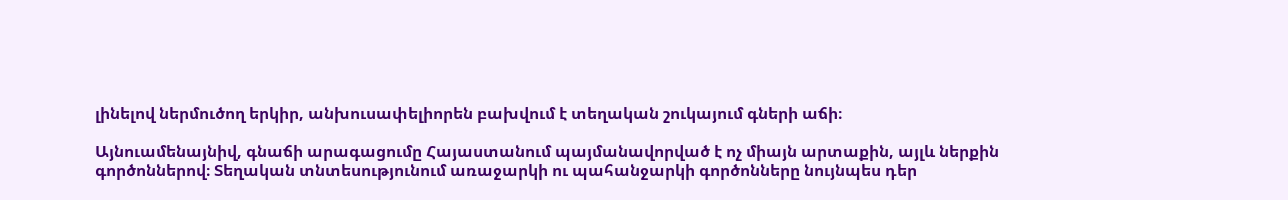լինելով ներմուծող երկիր, անխուսափելիորեն բախվում է տեղական շուկայում գների աճի։

Այնուամենայնիվ, գնաճի արագացումը Հայաստանում պայմանավորված է ոչ միայն արտաքին, այլև ներքին գործոններով։ Տեղական տնտեսությունում առաջարկի ու պահանջարկի գործոնները նույնպես դեր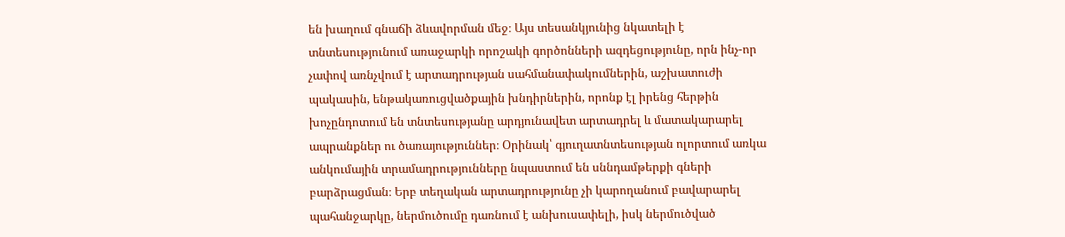են խաղում գնաճի ձևավորման մեջ։ Այս տեսանկյունից նկատելի է տնտեսությունում առաջարկի որոշակի գործոնների ազդեցությունը, որն ինչ-որ չափով առնչվում է արտադրության սահմանափակումներին, աշխատուժի պակասին, ենթակառուցվածքային խնդիրներին, որոնք էլ իրենց հերթին խոչընդոտում են տնտեսությանը արդյունավետ արտադրել և մատակարարել ապրանքներ ու ծառայություններ։ Օրինակ՝ գյուղատնտեսության ոլորտում առկա անկումային տրամադրությունները նպաստում են սննդամթերքի գների բարձրացման։ Երբ տեղական արտադրությունը չի կարողանում բավարարել պահանջարկը, ներմուծումը դառնում է անխուսափելի, իսկ ներմուծված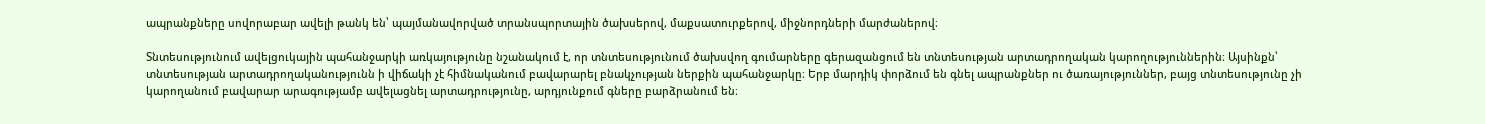ապրանքները սովորաբար ավելի թանկ են՝ պայմանավորված տրանսպորտային ծախսերով, մաքսատուրքերով, միջնորդների մարժաներով։

Տնտեսությունում ավելցուկային պահանջարկի առկայությունը նշանակում է, որ տնտեսությունում ծախսվող գումարները գերազանցում են տնտեսության արտադրողական կարողություններին։ Այսինքն՝ տնտեսության արտադրողականությունն ի վիճակի չէ հիմնականում բավարարել բնակչության ներքին պահանջարկը։ Երբ մարդիկ փորձում են գնել ապրանքներ ու ծառայություններ, բայց տնտեսությունը չի կարողանում բավարար արագությամբ ավելացնել արտադրությունը, արդյունքում գները բարձրանում են։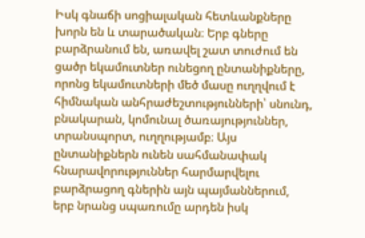Իսկ գնաճի սոցիալական հետևանքները խորն են և տարածական։ Երբ գները բարձրանում են, առավել շատ տուժում են ցածր եկամուտներ ունեցող ընտանիքները, որոնց եկամուտների մեծ մասը ուղղվում է հիմնական անհրաժեշտությունների՝ սնունդ, բնակարան, կոմունալ ծառայություններ, տրանսպորտ, ուղղությամբ։ Այս ընտանիքներն ունեն սահմանափակ հնարավորություններ հարմարվելու բարձրացող գներին այն պայմաններում, երբ նրանց սպառումը արդեն իսկ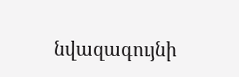նվազագույնի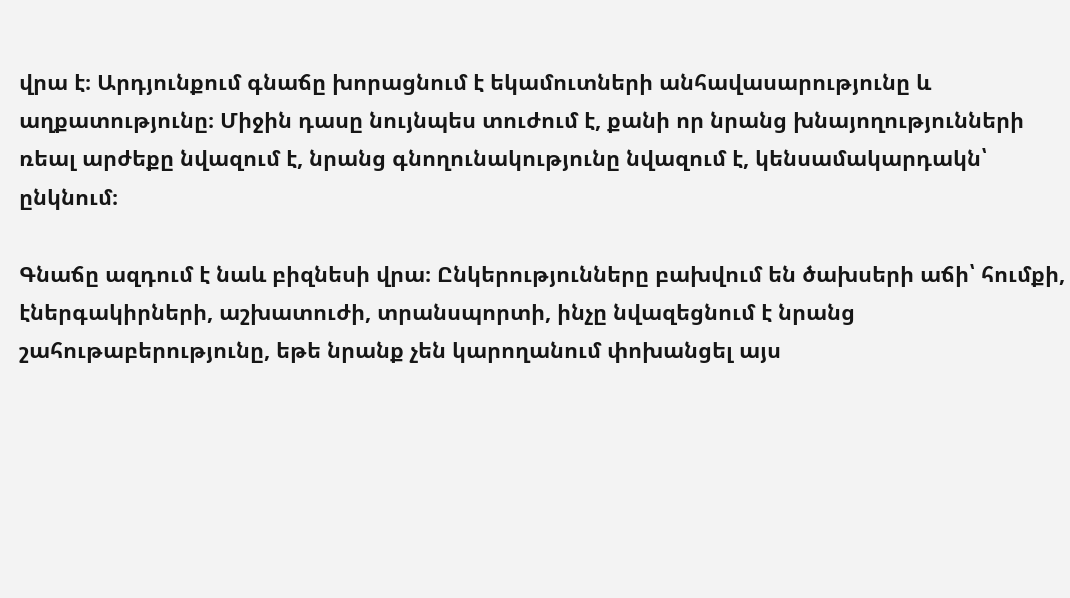վրա է։ Արդյունքում գնաճը խորացնում է եկամուտների անհավասարությունը և աղքատությունը։ Միջին դասը նույնպես տուժում է, քանի որ նրանց խնայողությունների ռեալ արժեքը նվազում է, նրանց գնողունակությունը նվազում է, կենսամակարդակն՝ ընկնում։

Գնաճը ազդում է նաև բիզնեսի վրա։ Ընկերությունները բախվում են ծախսերի աճի՝ հումքի, էներգակիրների, աշխատուժի, տրանսպորտի, ինչը նվազեցնում է նրանց շահութաբերությունը, եթե նրանք չեն կարողանում փոխանցել այս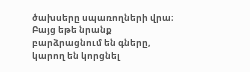ծախսերը սպառողների վրա։ Բայց եթե նրանք բարձրացնում են գները, կարող են կորցնել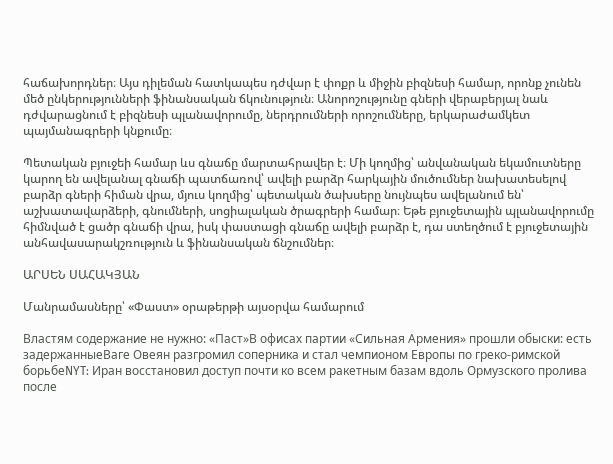հաճախորդներ։ Այս դիլեման հատկապես դժվար է փոքր և միջին բիզնեսի համար, որոնք չունեն մեծ ընկերությունների ֆինանսական ճկունություն։ Անորոշությունը գների վերաբերյալ նաև դժվարացնում է բիզնեսի պլանավորումը, ներդրումների որոշումները, երկարաժամկետ պայմանագրերի կնքումը։

Պետական բյուջեի համար ևս գնաճը մարտահրավեր է։ Մի կողմից՝ անվանական եկամուտները կարող են ավելանալ գնաճի պատճառով՝ ավելի բարձր հարկային մուծումներ նախատեսելով բարձր գների հիման վրա, մյուս կողմից՝ պետական ծախսերը նույնպես ավելանում են՝ աշխատավարձերի, գնումների, սոցիալական ծրագրերի համար։ Եթե բյուջետային պլանավորումը հիմնված է ցածր գնաճի վրա, իսկ փաստացի գնաճը ավելի բարձր է, դա ստեղծում է բյուջետային անհավասարակշռություն և ֆինանսական ճնշումներ։

ԱՐՍԵՆ ՍԱՀԱԿՅԱՆ

Մանրամասները՝ «Փաստ» օրաթերթի այսօրվա համարում

Властям содержание не нужно: «Паст»В офисах партии «Сильная Армения» прошли обыски: есть задержанныеВаге Овеян разгромил соперника и стал чемпионом Европы по греко-римской борьбеNYT: Иран восстановил доступ почти ко всем ракетным базам вдоль Ормузского пролива после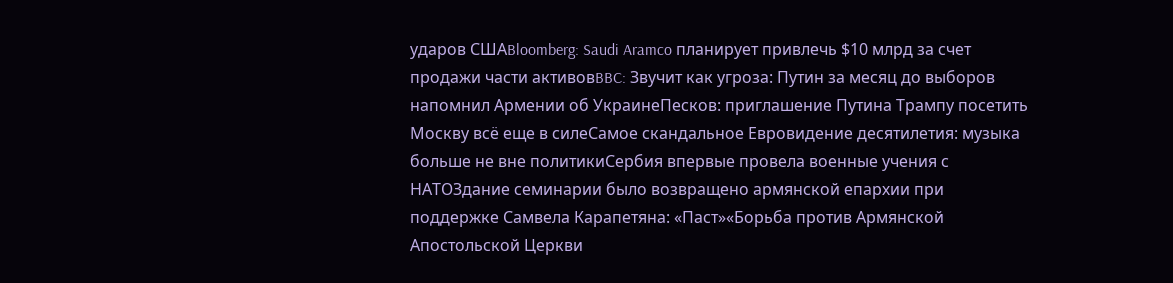ударов СШАBloomberg: Saudi Aramco планирует привлечь $10 млрд за счет продажи части активовBBC: Звучит как угроза: Путин за месяц до выборов напомнил Армении об УкраинеПесков: приглашение Путина Трампу посетить Москву всё еще в силеСамое скандальное Евровидение десятилетия: музыка больше не вне политикиСербия впервые провела военные учения с НАТОЗдание семинарии было возвращено армянской епархии при поддержке Самвела Карапетяна: «Паст»«Борьба против Армянской Апостольской Церкви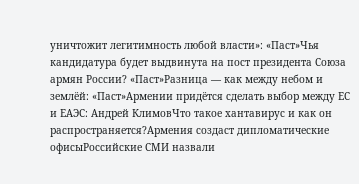уничтожит легитимность любой власти»: «Паст»Чья кандидатура будет выдвинута на пост президента Союза армян России? «Паст»Разница — как между небом и землёй: «Паст»Армении придётся сделать выбор между ЕС и ЕАЭС: Андрей КлимовЧто такое хантавирус и как он распространяется?Армения создаст дипломатические офисыРоссийские СМИ назвали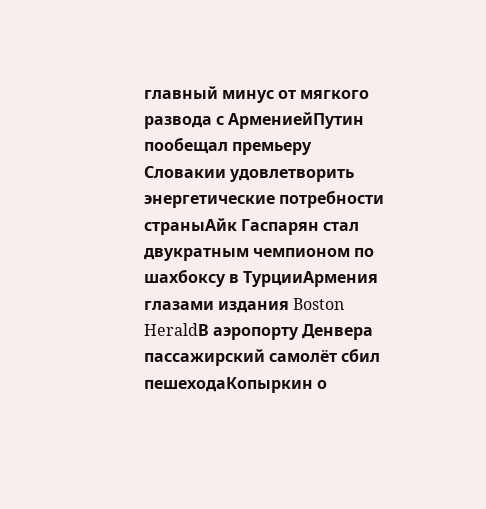главный минус от мягкого развода с АрмениейПутин пообещал премьеру Словакии удовлетворить энергетические потребности страныАйк Гаспарян стал двукратным чемпионом по шахбоксу в ТурцииАрмения глазами издания Boston HeraldВ аэропорту Денвера пассажирский самолёт сбил пешеходаКопыркин о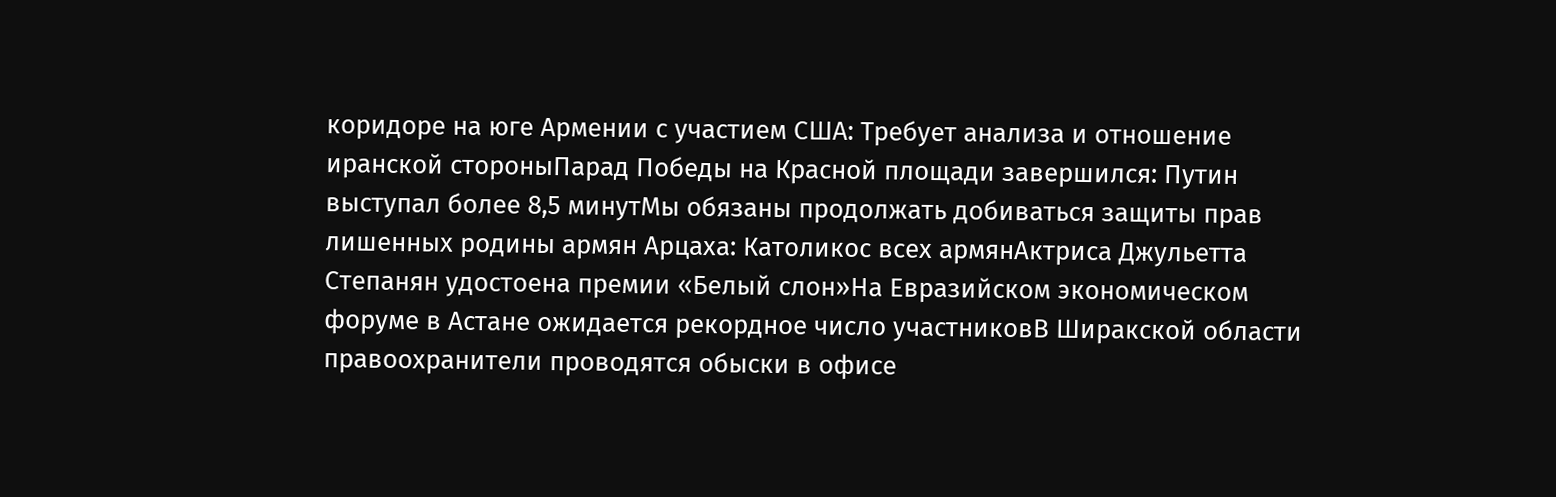коридоре на юге Армении с участием США: Требует анализа и отношение иранской стороныПарад Победы на Красной площади завершился: Путин выступал более 8,5 минутМы обязаны продолжать добиваться защиты прав лишенных родины армян Арцаха: Католикос всех армянАктриса Джульетта Степанян удостоена премии «Белый слон»На Евразийском экономическом форуме в Астане ожидается рекордное число участниковВ Ширакской области правоохранители проводятся обыски в офисе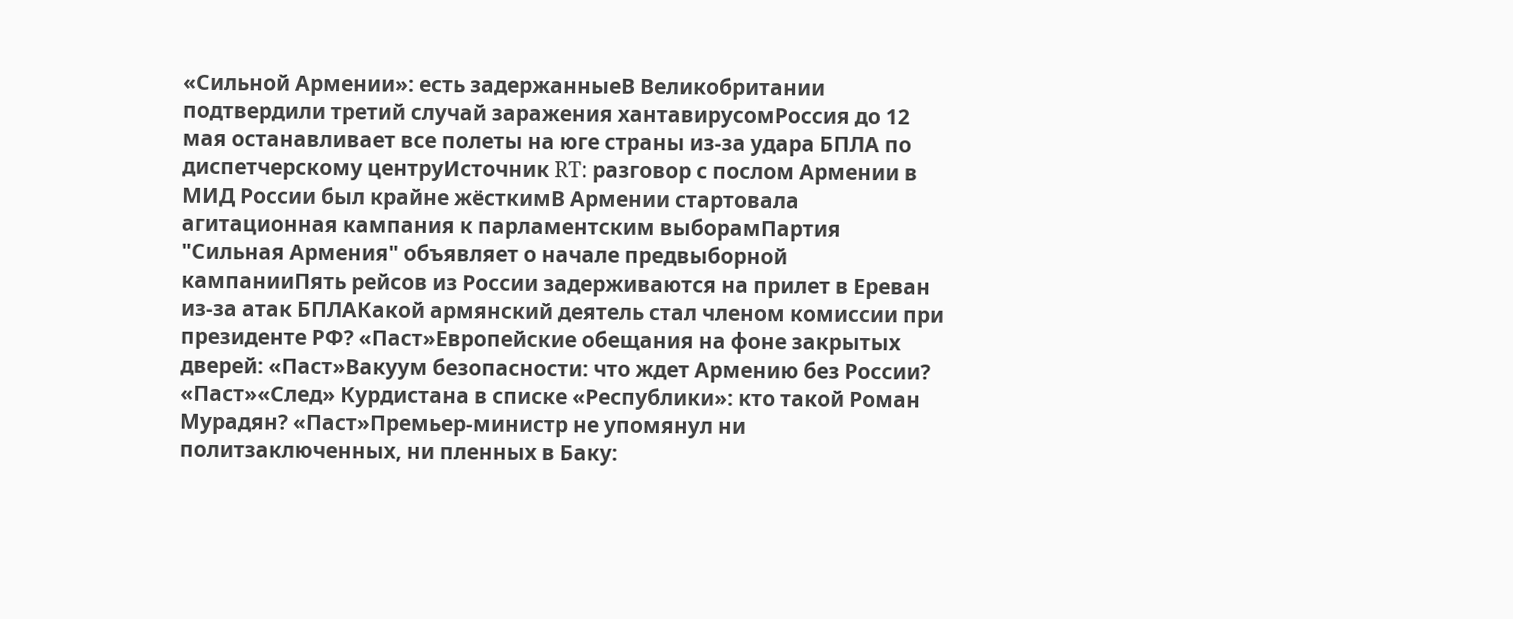«Сильной Армении»: есть задержанныеВ Великобритании подтвердили третий случай заражения хантавирусомРоссия до 12 мая останавливает все полеты на юге страны из-за удара БПЛА по диспетчерскому центруИсточник RT: разговор с послом Армении в МИД России был крайне жёсткимВ Армении стартовала агитационная кампания к парламентским выборамПартия "Сильная Армения" объявляет о начале предвыборной кампанииПять рейсов из России задерживаются на прилет в Ереван из-за атак БПЛАКакой армянский деятель стал членом комиссии при президенте РФ? «Паст»Европейские обещания на фоне закрытых дверей: «Паст»Вакуум безопасности: что ждет Армению без России? «Паст»«След» Курдистана в списке «Республики»: кто такой Роман Мурадян? «Паст»Премьер-министр не упомянул ни политзаключенных, ни пленных в Баку: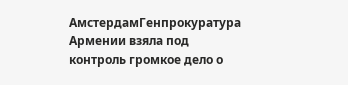АмстердамГенпрокуратура Армении взяла под контроль громкое дело о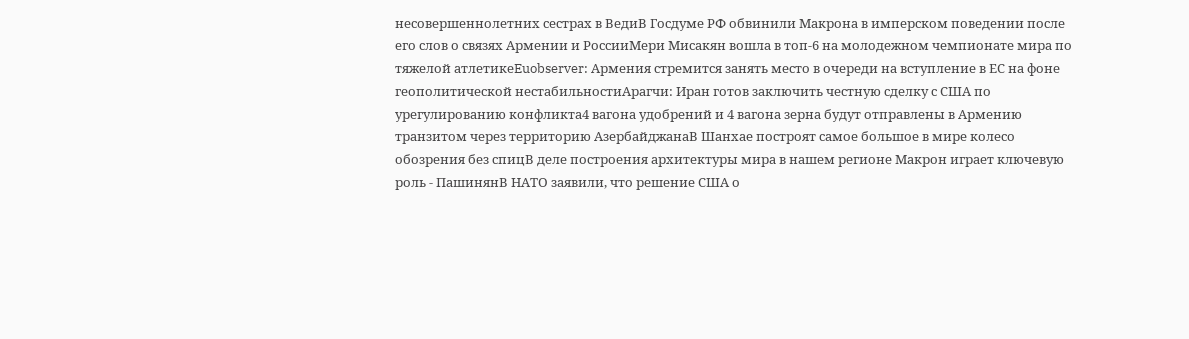несовершеннолетних сестрах в ВедиВ Госдуме РФ обвинили Макрона в имперском поведении после его слов о связях Армении и РоссииМери Мисакян вошла в топ-6 на молодежном чемпионате мира по тяжелой атлетикеEuobserver: Армения стремится занять место в очереди на вступление в ЕС на фоне геополитической нестабильностиАрагчи: Иран готов заключить честную сделку с США по урегулированию конфликта4 вагона удобрений и 4 вагона зерна будут отправлены в Армению транзитом через территорию АзербайджанаВ Шанхае построят самое большое в мире колесо обозрения без спицВ деле построения архитектуры мира в нашем регионе Макрон играет ключевую роль - ПашинянВ НАТО заявили, что решение США о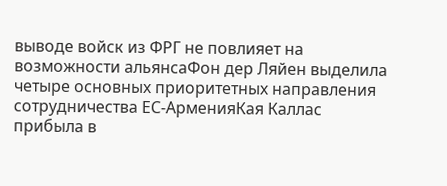выводе войск из ФРГ не повлияет на возможности альянсаФон дер Ляйен выделила четыре основных приоритетных направления сотрудничества ЕС-АрменияКая Каллас прибыла в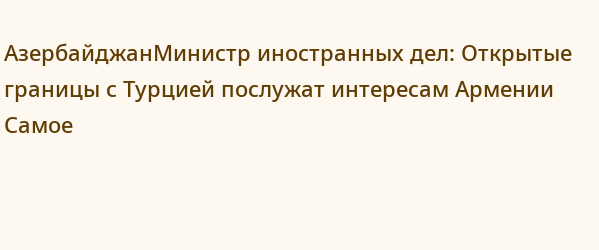АзербайджанМинистр иностранных дел: Открытые границы с Турцией послужат интересам Армении
Самое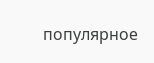популярное